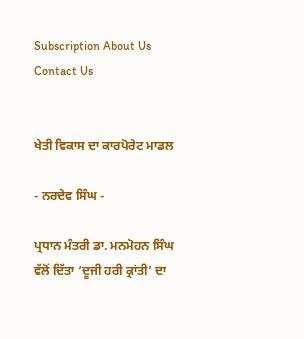Subscription About Us Contact Us


ਖੇਤੀ ਵਿਕਾਸ ਦਾ ਕਾਰਪੋਰੇਟ ਮਾਡਲ

- ਨਰਦੇਵ ਸਿੰਘ -

ਪ੍ਰਧਾਨ ਮੰਤਰੀ ਡਾ. ਮਨਮੋਹਨ ਸਿੰਘ ਵੱਲੋਂ ਦਿੱਤਾ ‘ਦੂਜੀ ਹਰੀ ਕ੍ਰਾਂਤੀ’ ਦਾ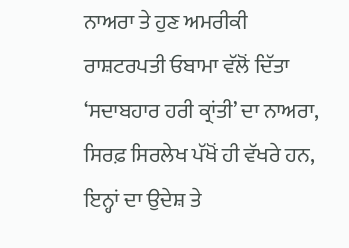ਨਾਅਰਾ ਤੇ ਹੁਣ ਅਮਰੀਕੀ ਰਾਸ਼ਟਰਪਤੀ ਓਬਾਮਾ ਵੱਲੋਂ ਦਿੱਤਾ ‘ਸਦਾਬਹਾਰ ਹਰੀ ਕ੍ਰਾਂਤੀ’ ਦਾ ਨਾਅਰਾ, ਸਿਰਫ਼ ਸਿਰਲੇਖ ਪੱਖੋਂ ਹੀ ਵੱਖਰੇ ਹਨ, ਇਨ੍ਹਾਂ ਦਾ ਉਦੇਸ਼ ਤੇ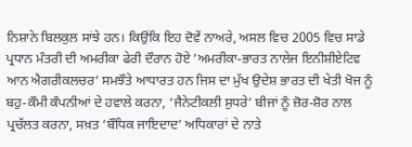ਨਿਸ਼ਾਨੇ ਬਿਲਕੁਲ ਸਾਂਝੇ ਹਨ। ਕਿਉਂਕਿ ਇਹ ਦੋਵੇਂ ਨਾਅਰੇ, ਅਸਲ ਵਿਚ 2005 ਵਿਚ ਸਾਡੇ ਪ੍ਰਧਾਨ ਮੰਤਰੀ ਦੀ ਅਮਰੀਕਾ ਫੇਰੀ ਦੌਰਾਨ ਹੋਏ ’ਅਮਰੀਕਾ-ਭਾਰਤ ਨਾਲੇਜ ਇਨੀਸ਼ੀਏਟਿਵ ਆਨ ਐਗਰੀਕਲਚਰ’ ਸਮਝੌਤੇ ਆਧਾਰਤ ਹਨ ਜਿਸ ਦਾ ਮੁੱਖ ਉਦੇਸ਼ ਭਾਰਤ ਦੀ ਖੇਤੀ ਖੋਜ ਨੂੰ ਬਹੁ-ਕੌਮੀ ਕੰਪਨੀਆਂ ਦੇ ਹਵਾਲੇ ਕਰਨਾ, ‘ਜੈਨੇਟੀਕਲੀ ਸੁਧਰੇ’ ਬੀਜਾਂ ਨੂੰ ਜ਼ੋਰ-ਸ਼ੋਰ ਨਾਲ ਪ੍ਰਚੱਲਤ ਕਰਨਾ, ਸਖ਼ਤ ‘ਬੌਧਿਕ ਜਾਇਦਾਦ’ ਅਧਿਕਾਰਾਂ ਦੇ ਨਾਤੇ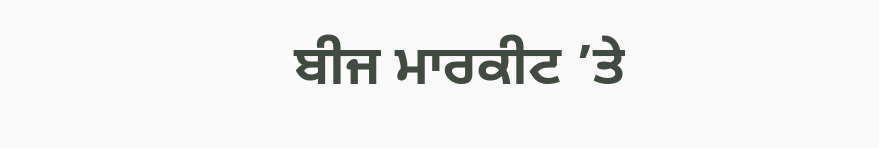ਬੀਜ ਮਾਰਕੀਟ ’ਤੇ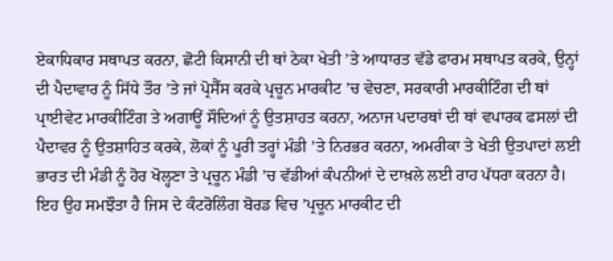ਏਕਾਧਿਕਾਰ ਸਥਾਪਤ ਕਰਨਾ, ਛੋਟੀ ਕਿਸਾਨੀ ਦੀ ਥਾਂ ਠੇਕਾ ਖੇਤੀ ’ਤੇ ਆਧਾਰਤ ਵੱਡੇ ਫਾਰਮ ਸਥਾਪਤ ਕਰਕੇ, ਉਨ੍ਹਾਂ ਦੀ ਪੈਦਾਵਾਰ ਨੂੰ ਸਿੱਧੇ ਤੌਰ ’ਤੇ ਜਾਂ ਪ੍ਰੋਸੈੱਸ ਕਰਕੇ ਪ੍ਰਚੂਨ ਮਾਰਕੀਟ ’ਚ ਵੇਚਣਾ, ਸਰਕਾਰੀ ਮਾਰਕੀਟਿੰਗ ਦੀ ਥਾਂ ਪ੍ਰਾਈਵੇਟ ਮਾਰਕੀਟਿੰਗ ਤੇ ਅਗਾਊਂ ਸੌਦਿਆਂ ਨੂੰ ਉਤਸ਼ਾਹਤ ਕਰਨਾ, ਅਨਾਜ ਪਦਾਰਥਾਂ ਦੀ ਥਾਂ ਵਪਾਰਕ ਫਸਲਾਂ ਦੀ ਪੈਦਾਵਰ ਨੂੰ ਉਤਸ਼ਾਹਿਤ ਕਰਕੇ, ਲੋਕਾਂ ਨੂੰ ਪੂਰੀ ਤਰ੍ਹਾਂ ਮੰਡੀ ’ਤੇ ਨਿਰਭਰ ਕਰਨਾ, ਅਮਰੀਕਾ ਤੇ ਖੇਤੀ ਉਤਪਾਦਾਂ ਲਈ ਭਾਰਤ ਦੀ ਮੰਡੀ ਨੂੰ ਹੋਰ ਖੋਲ੍ਹਣਾ ਤੇ ਪ੍ਰਚੂਨ ਮੰਡੀ ’ਚ ਵੱਡੀਆਂ ਕੰਪਨੀਆਂ ਦੇ ਦਾਖ਼ਲੇ ਲਈ ਰਾਹ ਪੱਧਰਾ ਕਰਨਾ ਹੈ। ਇਹ ਉਹ ਸਮਝੌਤਾ ਹੈ ਜਿਸ ਦੇ ਕੰਟਰੋਲਿੰਗ ਬੋਰਡ ਵਿਚ ’ਪ੍ਰਚੂਨ ਮਾਰਕੀਟ ਦੀ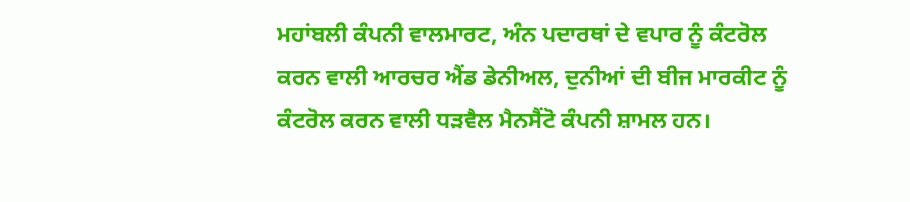ਮਹਾਂਬਲੀ ਕੰਪਨੀ ਵਾਲਮਾਰਟ, ਅੰਨ ਪਦਾਰਥਾਂ ਦੇ ਵਪਾਰ ਨੂੰ ਕੰਟਰੋਲ ਕਰਨ ਵਾਲੀ ਆਰਚਰ ਐਂਡ ਡੇਨੀਅਲ, ਦੁਨੀਆਂ ਦੀ ਬੀਜ ਮਾਰਕੀਟ ਨੂੰ ਕੰਟਰੋਲ ਕਰਨ ਵਾਲੀ ਧੜਵੈਲ ਮੈਨਸੈਂਟੋ ਕੰਪਨੀ ਸ਼ਾਮਲ ਹਨ।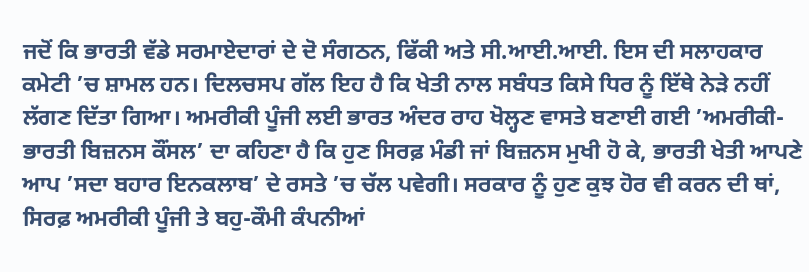ਜਦੋਂ ਕਿ ਭਾਰਤੀ ਵੱਡੇ ਸਰਮਾਏਦਾਰਾਂ ਦੇ ਦੋ ਸੰਗਠਨ, ਫਿੱਕੀ ਅਤੇ ਸੀ.ਆਈ.ਆਈ. ਇਸ ਦੀ ਸਲਾਹਕਾਰ ਕਮੇਟੀ ’ਚ ਸ਼ਾਮਲ ਹਨ। ਦਿਲਚਸਪ ਗੱਲ ਇਹ ਹੈ ਕਿ ਖੇਤੀ ਨਾਲ ਸਬੰਧਤ ਕਿਸੇ ਧਿਰ ਨੂੰ ਇੱਥੇ ਨੇੜੇ ਨਹੀਂ ਲੱਗਣ ਦਿੱਤਾ ਗਿਆ। ਅਮਰੀਕੀ ਪੂੰਜੀ ਲਈ ਭਾਰਤ ਅੰਦਰ ਰਾਹ ਖੋਲ੍ਹਣ ਵਾਸਤੇ ਬਣਾਈ ਗਈ ’ਅਮਰੀਕੀ-ਭਾਰਤੀ ਬਿਜ਼ਨਸ ਕੌਂਸਲ’ ਦਾ ਕਹਿਣਾ ਹੈ ਕਿ ਹੁਣ ਸਿਰਫ਼ ਮੰਡੀ ਜਾਂ ਬਿਜ਼ਨਸ ਮੁਖੀ ਹੋ ਕੇ, ਭਾਰਤੀ ਖੇਤੀ ਆਪਣੇ ਆਪ ’ਸਦਾ ਬਹਾਰ ਇਨਕਲਾਬ’ ਦੇ ਰਸਤੇ ’ਚ ਚੱਲ ਪਵੇਗੀ। ਸਰਕਾਰ ਨੂੰ ਹੁਣ ਕੁਝ ਹੋਰ ਵੀ ਕਰਨ ਦੀ ਥਾਂ, ਸਿਰਫ਼ ਅਮਰੀਕੀ ਪੂੰਜੀ ਤੇ ਬਹੁ-ਕੌਮੀ ਕੰਪਨੀਆਂ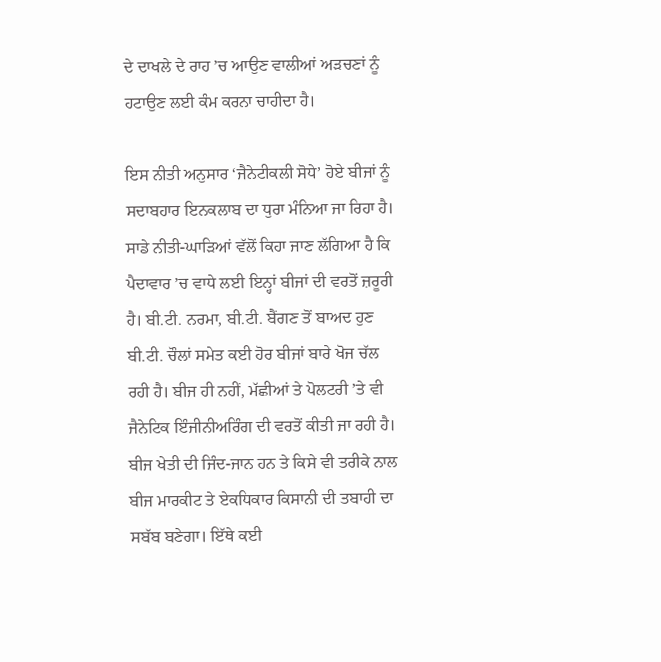ਦੇ ਦਾਖਲੇ ਦੇ ਰਾਹ ’ਚ ਆਉਣ ਵਾਲੀਆਂ ਅੜਚਣਾਂ ਨੂੰ ਹਟਾਉਣ ਲਈ ਕੰਮ ਕਰਨਾ ਚਾਹੀਦਾ ਹੈ।

ਇਸ ਨੀਤੀ ਅਨੁਸਾਰ ‘ਜੈਨੇਟੀਕਲੀ ਸੋਧੇ’ ਹੋਏ ਬੀਜਾਂ ਨੂੰ ਸਦਾਬਹਾਰ ਇਨਕਲਾਬ ਦਾ ਧੁਰਾ ਮੰਨਿਆ ਜਾ ਰਿਹਾ ਹੈ। ਸਾਡੇ ਨੀਤੀ-ਘਾੜਿਆਂ ਵੱਲੋਂ ਕਿਹਾ ਜਾਣ ਲੱਗਿਆ ਹੈ ਕਿ ਪੈਦਾਵਾਰ ’ਚ ਵਾਧੇ ਲਈ ਇਨ੍ਹਾਂ ਬੀਜਾਂ ਦੀ ਵਰਤੋਂ ਜ਼ਰੂਰੀ ਹੈ। ਬੀ.ਟੀ. ਨਰਮਾ, ਬੀ.ਟੀ. ਬੈਂਗਣ ਤੋਂ ਬਾਅਦ ਹੁਣ ਬੀ.ਟੀ. ਚੌਲਾਂ ਸਮੇਤ ਕਈ ਹੋਰ ਬੀਜਾਂ ਬਾਰੇ ਖੋਜ ਚੱਲ ਰਹੀ ਹੈ। ਬੀਜ ਹੀ ਨਹੀਂ, ਮੱਛੀਆਂ ਤੇ ਪੋਲਟਰੀ ’ਤੇ ਵੀ ਜੈਨੇਟਿਕ ਇੰਜੀਨੀਅਰਿੰਗ ਦੀ ਵਰਤੋਂ ਕੀਤੀ ਜਾ ਰਹੀ ਹੈ। ਬੀਜ ਖੇਤੀ ਦੀ ਜਿੰਦ-ਜਾਨ ਹਨ ਤੇ ਕਿਸੇ ਵੀ ਤਰੀਕੇ ਨਾਲ ਬੀਜ ਮਾਰਕੀਟ ਤੇ ਏਕਧਿਕਾਰ ਕਿਸਾਨੀ ਦੀ ਤਬਾਹੀ ਦਾ ਸਬੱਬ ਬਣੇਗਾ। ਇੱਥੇ ਕਈ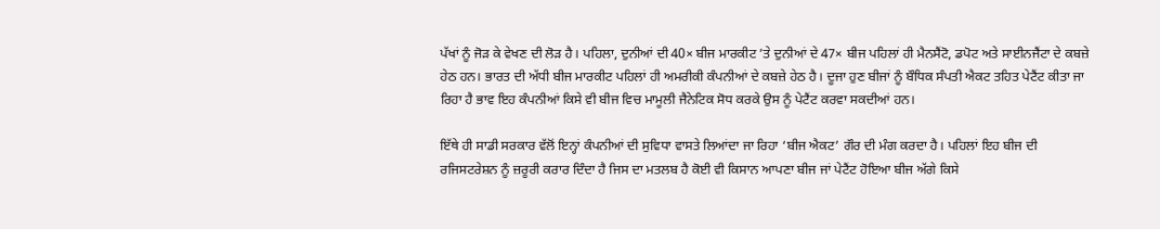ਪੱਖਾਂ ਨੂੰ ਜੋੜ ਕੇ ਵੇਖਣ ਦੀ ਲੋੜ ਹੈ। ਪਹਿਲਾ, ਦੁਨੀਆਂ ਦੀ 40× ਬੀਜ ਮਾਰਕੀਟ ’ਤੇ ਦੁਨੀਆਂ ਦੇ 47× ਬੀਜ ਪਹਿਲਾਂ ਹੀ ਮੈਨਸੈਂਟੋ, ਡਪੋਟ ਅਤੇ ਸਾਈਨਜੈਂਟਾ ਦੇ ਕਬਜ਼ੇ ਹੇਠ ਹਨ। ਭਾਰਤ ਦੀ ਅੱਧੀ ਬੀਜ ਮਾਰਕੀਟ ਪਹਿਲਾਂ ਹੀ ਅਮਰੀਕੀ ਕੰਪਨੀਆਂ ਦੇ ਕਬਜ਼ੇ ਹੇਠ ਹੈ। ਦੂਜਾ ਹੁਣ ਬੀਜਾਂ ਨੂੰ ਬੌਧਿਕ ਸੰਪਤੀ ਐਕਟ ਤਹਿਤ ਪੇਟੈਂਟ ਕੀਤਾ ਜਾ ਰਿਹਾ ਹੈ ਭਾਵ ਇਹ ਕੰਪਨੀਆਂ ਕਿਸੇ ਵੀ ਬੀਜ ਵਿਚ ਮਾਮੂਲੀ ਜੈਨੇਟਿਕ ਸੋਧ ਕਰਕੇ ਉਸ ਨੂੰ ਪੇਟੈਂਟ ਕਰਵਾ ਸਕਦੀਆਂ ਹਨ।

ਇੱਥੇ ਹੀ ਸਾਡੀ ਸਰਕਾਰ ਵੱਲੋਂ ਇਨ੍ਹਾਂ ਕੰਪਨੀਆਂ ਦੀ ਸੁਵਿਧਾ ਵਾਸਤੇ ਲਿਆਂਦਾ ਜਾ ਰਿਹਾ ‘ਬੀਜ ਐਕਟ’ ਗੌਰ ਦੀ ਮੰਗ ਕਰਦਾ ਹੈ। ਪਹਿਲਾਂ ਇਹ ਬੀਜ ਦੀ ਰਜਿਸਟਰੇਸ਼ਨ ਨੂੰ ਜ਼ਰੂਰੀ ਕਰਾਰ ਦਿੰਦਾ ਹੈ ਜਿਸ ਦਾ ਮਤਲਬ ਹੈ ਕੋਈ ਵੀ ਕਿਸਾਨ ਆਪਣਾ ਬੀਜ ਜਾਂ ਪੇਟੈਂਟ ਹੋਇਆ ਬੀਜ ਅੱਗੇ ਕਿਸੇ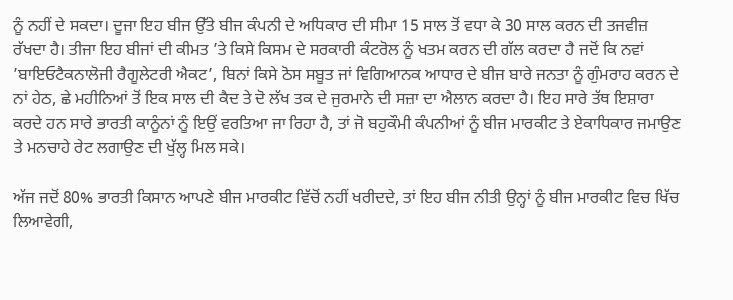ਨੂੰ ਨਹੀਂ ਦੇ ਸਕਦਾ। ਦੂਜਾ ਇਹ ਬੀਜ ਉੱਤੇ ਬੀਜ ਕੰਪਨੀ ਦੇ ਅਧਿਕਾਰ ਦੀ ਸੀਮਾ 15 ਸਾਲ ਤੋਂ ਵਧਾ ਕੇ 30 ਸਾਲ ਕਰਨ ਦੀ ਤਜਵੀਜ਼ ਰੱਖਦਾ ਹੈ। ਤੀਜਾ ਇਹ ਬੀਜਾਂ ਦੀ ਕੀਮਤ ’ਤੇ ਕਿਸੇ ਕਿਸਮ ਦੇ ਸਰਕਾਰੀ ਕੰਟਰੋਲ ਨੂੰ ਖਤਮ ਕਰਨ ਦੀ ਗੱਲ ਕਰਦਾ ਹੈ ਜਦੋਂ ਕਿ ਨਵਾਂ ’ਬਾਇਓਟੈਕਨਾਲੋਜੀ ਰੈਗੂਲੇਟਰੀ ਐਕਟ’, ਬਿਨਾਂ ਕਿਸੇ ਠੋਸ ਸਬੂਤ ਜਾਂ ਵਿਗਿਆਨਕ ਆਧਾਰ ਦੇ ਬੀਜ ਬਾਰੇ ਜਨਤਾ ਨੂੰ ਗੁੰਮਰਾਹ ਕਰਨ ਦੇ ਨਾਂ ਹੇਠ, ਛੇ ਮਹੀਨਿਆਂ ਤੋਂ ਇਕ ਸਾਲ ਦੀ ਕੈਦ ਤੇ ਦੋ ਲੱਖ ਤਕ ਦੇ ਜੁਰਮਾਨੇ ਦੀ ਸਜ਼ਾ ਦਾ ਐਲਾਨ ਕਰਦਾ ਹੈ। ਇਹ ਸਾਰੇ ਤੱਥ ਇਸ਼ਾਰਾ ਕਰਦੇ ਹਨ ਸਾਰੇ ਭਾਰਤੀ ਕਾਨੂੰਨਾਂ ਨੂੰ ਇਉਂ ਵਰਤਿਆ ਜਾ ਰਿਹਾ ਹੈ, ਤਾਂ ਜੋ ਬਹੁਕੌਮੀ ਕੰਪਨੀਆਂ ਨੂੰ ਬੀਜ ਮਾਰਕੀਟ ਤੇ ਏਕਾਧਿਕਾਰ ਜਮਾਉਣ ਤੇ ਮਨਚਾਹੇ ਰੇਟ ਲਗਾਉਣ ਦੀ ਖੁੱਲ੍ਹ ਮਿਲ ਸਕੇ।

ਅੱਜ ਜਦੋਂ 80% ਭਾਰਤੀ ਕਿਸਾਨ ਆਪਣੇ ਬੀਜ ਮਾਰਕੀਟ ਵਿੱਚੋਂ ਨਹੀਂ ਖਰੀਦਦੇ, ਤਾਂ ਇਹ ਬੀਜ ਨੀਤੀ ਉਨ੍ਹਾਂ ਨੂੰ ਬੀਜ ਮਾਰਕੀਟ ਵਿਚ ਖਿੱਚ ਲਿਆਵੇਗੀ,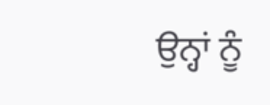ਉਨ੍ਹਾਂ ਨੂੰ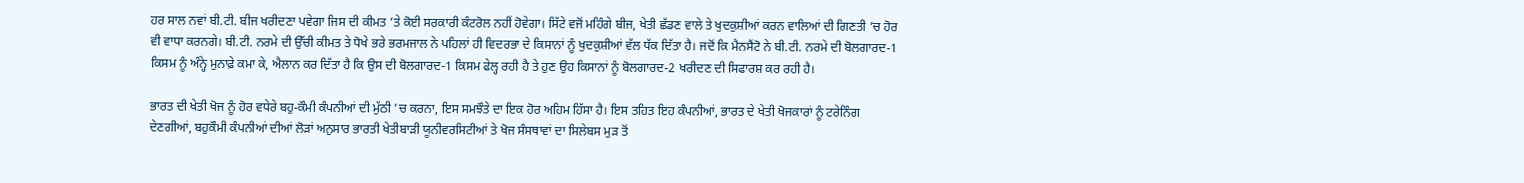ਹਰ ਸਾਲ ਨਵਾਂ ਬੀ.ਟੀ. ਬੀਜ ਖਰੀਦਣਾ ਪਵੇਗਾ ਜਿਸ ਦੀ ਕੀਮਤ ’ਤੇ ਕੋਈ ਸਰਕਾਰੀ ਕੰਟਰੋਲ ਨਹੀਂ ਹੋਵੇਗਾ। ਸਿੱਟੇ ਵਜੋਂ ਮਹਿੰਗੇ ਬੀਜ, ਖੇਤੀ ਛੱਡਣ ਵਾਲੇ ਤੇ ਖੁਦਕੁਸ਼ੀਆਂ ਕਰਨ ਵਾਲਿਆਂ ਦੀ ਗਿਣਤੀ ’ਚ ਹੋਰ ਵੀ ਵਾਧਾ ਕਰਨਗੇ। ਬੀ.ਟੀ. ਨਰਮੇ ਦੀ ਉੱਚੀ ਕੀਮਤ ਤੇ ਧੋਖੇ ਭਰੇ ਭਰਮਜਾਲ ਨੇ ਪਹਿਲਾਂ ਹੀ ਵਿਦਰਭਾ ਦੇ ਕਿਸਾਨਾਂ ਨੂੰ ਖੁਦਕੁਸ਼ੀਆਂ ਵੱਲ ਧੱਕ ਦਿੱਤਾ ਹੈ। ਜਦੋਂ ਕਿ ਮੈਨਸੈਂਟੋ ਨੇ ਬੀ.ਟੀ. ਨਰਮੇ ਦੀ ਬੋਲਗਾਰਦ-1 ਕਿਸਮ ਨੂੰ ਅੰਨ੍ਹੇ ਮੁਨਾਫ਼ੇ ਕਮਾ ਕੇ, ਐਲਾਨ ਕਰ ਦਿੱਤਾ ਹੈ ਕਿ ਉਸ ਦੀ ਬੋਲਗਾਰਦ-1 ਕਿਸਮ ਫੇਲ੍ਹ ਰਹੀ ਹੈ ਤੇ ਹੁਣ ਉਹ ਕਿਸਾਨਾਂ ਨੂੰ ਬੋਲਗਾਰਦ-2 ਖਰੀਦਣ ਦੀ ਸਿਫਾਰਸ਼ ਕਰ ਰਹੀ ਹੈ।

ਭਾਰਤ ਦੀ ਖੇਤੀ ਖੋਜ ਨੂੰ ਹੋਰ ਵਧੇਰੇ ਬਹੁ-ਕੌਮੀ ਕੰਪਨੀਆਂ ਦੀ ਮੁੱਠੀ ’ਚ ਕਰਨਾ, ਇਸ ਸਮਝੌਤੇ ਦਾ ਇਕ ਹੋਰ ਅਹਿਮ ਹਿੱਸਾ ਹੈ। ਇਸ ਤਹਿਤ ਇਹ ਕੰਪਨੀਆਂ, ਭਾਰਤ ਦੇ ਖੇਤੀ ਖੋਜਕਾਰਾਂ ਨੂੰ ਟਰੇਨਿੰਗ ਦੇਣਗੀਆਂ, ਬਹੁਕੌਮੀ ਕੰਪਨੀਆਂ ਦੀਆਂ ਲੋੜਾਂ ਅਨੁਸਾਰ ਭਾਰਤੀ ਖੇਤੀਬਾੜੀ ਯੂਨੀਵਰਸਿਟੀਆਂ ਤੇ ਖੋਜ ਸੰਸਥਾਵਾਂ ਦਾ ਸਿਲੇਬਸ ਮੁੜ ਤੋਂ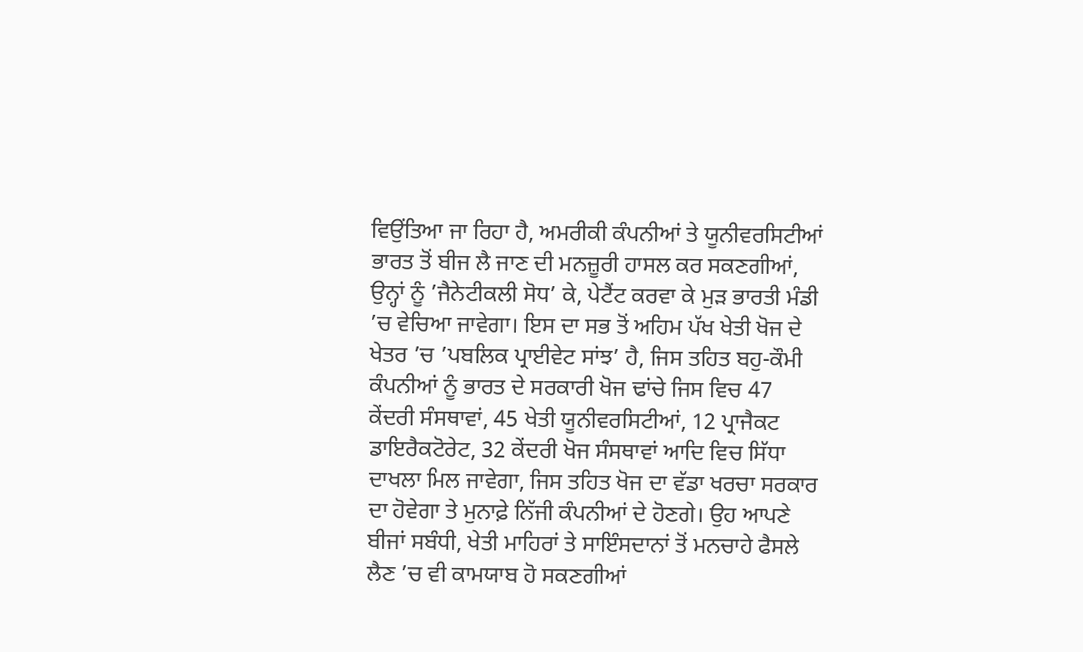ਵਿਉਂਤਿਆ ਜਾ ਰਿਹਾ ਹੈ, ਅਮਰੀਕੀ ਕੰਪਨੀਆਂ ਤੇ ਯੂਨੀਵਰਸਿਟੀਆਂ ਭਾਰਤ ਤੋਂ ਬੀਜ ਲੈ ਜਾਣ ਦੀ ਮਨਜ਼ੂਰੀ ਹਾਸਲ ਕਰ ਸਕਣਗੀਆਂ, ਉਨ੍ਹਾਂ ਨੂੰ ’ਜੈਨੇਟੀਕਲੀ ਸੋਧ’ ਕੇ, ਪੇਟੈਂਟ ਕਰਵਾ ਕੇ ਮੁੜ ਭਾਰਤੀ ਮੰਡੀ ’ਚ ਵੇਚਿਆ ਜਾਵੇਗਾ। ਇਸ ਦਾ ਸਭ ਤੋਂ ਅਹਿਮ ਪੱਖ ਖੇਤੀ ਖੋਜ ਦੇ ਖੇਤਰ ’ਚ ’ਪਬਲਿਕ ਪ੍ਰਾਈਵੇਟ ਸਾਂਝ’ ਹੈ, ਜਿਸ ਤਹਿਤ ਬਹੁ-ਕੌਮੀ ਕੰਪਨੀਆਂ ਨੂੰ ਭਾਰਤ ਦੇ ਸਰਕਾਰੀ ਖੋਜ ਢਾਂਚੇ ਜਿਸ ਵਿਚ 47 ਕੇਂਦਰੀ ਸੰਸਥਾਵਾਂ, 45 ਖੇਤੀ ਯੂਨੀਵਰਸਿਟੀਆਂ, 12 ਪ੍ਰਾਜੈਕਟ ਡਾਇਰੈਕਟੋਰੇਟ, 32 ਕੇਂਦਰੀ ਖੋਜ ਸੰਸਥਾਵਾਂ ਆਦਿ ਵਿਚ ਸਿੱਧਾ ਦਾਖਲਾ ਮਿਲ ਜਾਵੇਗਾ, ਜਿਸ ਤਹਿਤ ਖੋਜ ਦਾ ਵੱਡਾ ਖਰਚਾ ਸਰਕਾਰ ਦਾ ਹੋਵੇਗਾ ਤੇ ਮੁਨਾਫ਼ੇ ਨਿੱਜੀ ਕੰਪਨੀਆਂ ਦੇ ਹੋਣਗੇ। ਉਹ ਆਪਣੇ ਬੀਜਾਂ ਸਬੰਧੀ, ਖੇਤੀ ਮਾਹਿਰਾਂ ਤੇ ਸਾਇੰਸਦਾਨਾਂ ਤੋਂ ਮਨਚਾਹੇ ਫੈਸਲੇ ਲੈਣ ’ਚ ਵੀ ਕਾਮਯਾਬ ਹੋ ਸਕਣਗੀਆਂ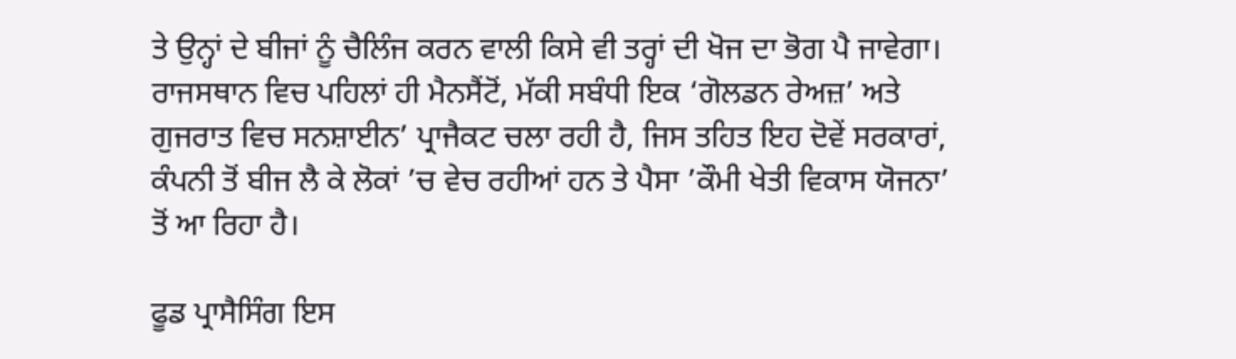ਤੇ ਉਨ੍ਹਾਂ ਦੇ ਬੀਜਾਂ ਨੂੰ ਚੈਲਿੰਜ ਕਰਨ ਵਾਲੀ ਕਿਸੇ ਵੀ ਤਰ੍ਹਾਂ ਦੀ ਖੋਜ ਦਾ ਭੋਗ ਪੈ ਜਾਵੇਗਾ। ਰਾਜਸਥਾਨ ਵਿਚ ਪਹਿਲਾਂ ਹੀ ਮੈਨਸੈਂਟੋਂ, ਮੱਕੀ ਸਬੰਧੀ ਇਕ ‘ਗੋਲਡਨ ਰੇਅਜ਼’ ਅਤੇ ਗੁਜਰਾਤ ਵਿਚ ਸਨਸ਼ਾਈਨ’ ਪ੍ਰਾਜੈਕਟ ਚਲਾ ਰਹੀ ਹੈ, ਜਿਸ ਤਹਿਤ ਇਹ ਦੋਵੇਂ ਸਰਕਾਰਾਂ, ਕੰਪਨੀ ਤੋਂ ਬੀਜ ਲੈ ਕੇ ਲੋਕਾਂ ’ਚ ਵੇਚ ਰਹੀਆਂ ਹਨ ਤੇ ਪੈਸਾ ’ਕੌਮੀ ਖੇਤੀ ਵਿਕਾਸ ਯੋਜਨਾ’ ਤੋਂ ਆ ਰਿਹਾ ਹੈ।

ਫੂਡ ਪ੍ਰਾਸੈਸਿੰਗ ਇਸ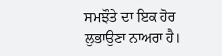ਸਮਝੌਤੇ ਦਾ ਇਕ ਹੋਰ ਲੁਭਾਉਣਾ ਨਾਅਰਾ ਹੈ।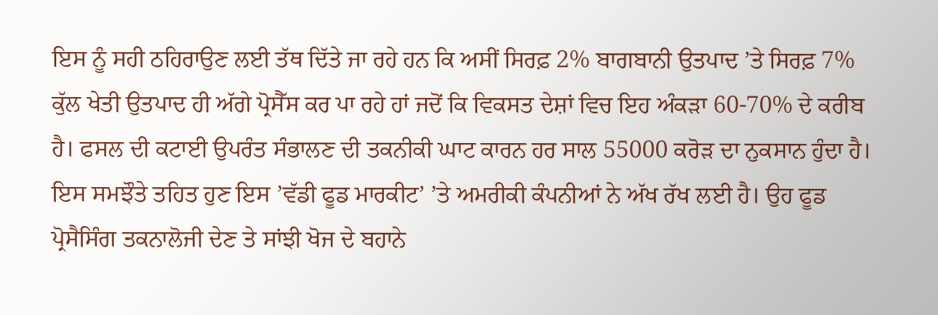ਇਸ ਨੂੰ ਸਹੀ ਠਹਿਰਾਉਣ ਲਈ ਤੱਥ ਦਿੱਤੇ ਜਾ ਰਹੇ ਹਨ ਕਿ ਅਸੀਂ ਸਿਰਫ਼ 2% ਬਾਗਬਾਨੀ ਉਤਪਾਦ ’ਤੇ ਸਿਰਫ਼ 7% ਕੁੱਲ ਖੇਤੀ ਉਤਪਾਦ ਹੀ ਅੱਗੇ ਪ੍ਰੋਸੈੱਸ ਕਰ ਪਾ ਰਹੇ ਹਾਂ ਜਦੋਂ ਕਿ ਵਿਕਸਤ ਦੇਸ਼ਾਂ ਵਿਚ ਇਹ ਅੰਕੜਾ 60-70% ਦੇ ਕਰੀਬ ਹੈ। ਫਸਲ ਦੀ ਕਟਾਈ ਉਪਰੰਤ ਸੰਭਾਲਣ ਦੀ ਤਕਨੀਕੀ ਘਾਟ ਕਾਰਨ ਹਰ ਸਾਲ 55000 ਕਰੋੜ ਦਾ ਨੁਕਸਾਨ ਹੁੰਦਾ ਹੈ। ਇਸ ਸਮਝੌਤੇ ਤਹਿਤ ਹੁਣ ਇਸ ’ਵੱਡੀ ਫੂਡ ਮਾਰਕੀਟ’ ’ਤੇ ਅਮਰੀਕੀ ਕੰਪਨੀਆਂ ਨੇ ਅੱਖ ਰੱਖ ਲਈ ਹੈ। ਉਹ ਫੂਡ ਪ੍ਰੋਸੈਸਿੰਗ ਤਕਨਾਲੋਜੀ ਦੇਣ ਤੇ ਸਾਂਝੀ ਖੋਜ ਦੇ ਬਹਾਨੇ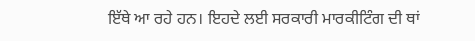ਇੱਥੇ ਆ ਰਹੇ ਹਨ। ਇਹਦੇ ਲਈ ਸਰਕਾਰੀ ਮਾਰਕੀਟਿੰਗ ਦੀ ਥਾਂ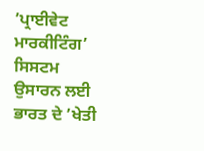’ਪ੍ਰਾਈਵੇਟ ਮਾਰਕੀਟਿੰਗ’ ਸਿਸਟਮ ਉਸਾਰਨ ਲਈ ਭਾਰਤ ਦੇ ’ਖੇਤੀ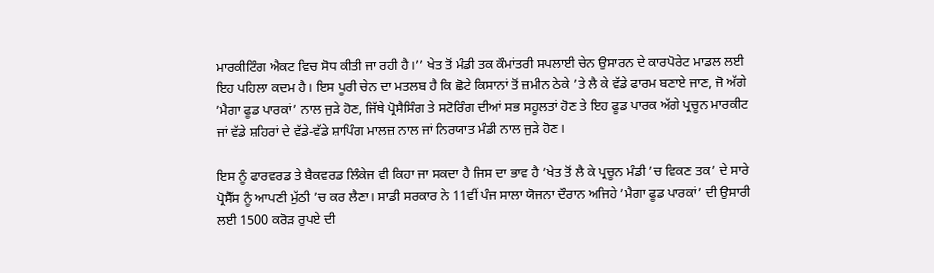ਮਾਰਕੀਟਿੰਗ ਐਕਟ ਵਿਚ ਸੋਧ ਕੀਤੀ ਜਾ ਰਹੀ ਹੈ।’’ ਖੇਤ ਤੋਂ ਮੰਡੀ ਤਕ ਕੌਮਾਂਤਰੀ ਸਪਲਾਈ ਚੇਨ ਉਸਾਰਨ ਦੇ ਕਾਰਪੋਰੇਟ ਮਾਡਲ ਲਈ ਇਹ ਪਹਿਲਾ ਕਦਮ ਹੈ। ਇਸ ਪੂਰੀ ਚੇਨ ਦਾ ਮਤਲਬ ਹੈ ਕਿ ਛੋਟੇ ਕਿਸਾਨਾਂ ਤੋਂ ਜ਼ਮੀਨ ਠੇਕੇ ’ਤੇ ਲੈ ਕੇ ਵੱਡੇ ਫਾਰਮ ਬਣਾਏ ਜਾਣ, ਜੋ ਅੱਗੇ ’ਮੈਗਾ ਫੂਡ ਪਾਰਕਾਂ’ ਨਾਲ ਜੁੜੇ ਹੋਣ, ਜਿੱਥੇ ਪ੍ਰੋਸੈਸਿੰਗ ਤੇ ਸਟੋਰਿੰਗ ਦੀਆਂ ਸਭ ਸਹੂਲਤਾਂ ਹੋਣ ਤੇ ਇਹ ਫੂਡ ਪਾਰਕ ਅੱਗੇ ਪ੍ਰਚੂਨ ਮਾਰਕੀਟ ਜਾਂ ਵੱਡੇ ਸ਼ਹਿਰਾਂ ਦੇ ਵੱਡੇ-ਵੱਡੇ ਸ਼ਾਪਿੰਗ ਮਾਲਜ਼ ਨਾਲ ਜਾਂ ਨਿਰਯਾਤ ਮੰਡੀ ਨਾਲ ਜੁੜੇ ਹੋਣ।

ਇਸ ਨੂੰ ਫਾਰਵਰਡ ਤੇ ਬੈਕਵਰਡ ਲਿੰਕੇਜ ਵੀ ਕਿਹਾ ਜਾ ਸਕਦਾ ਹੈ ਜਿਸ ਦਾ ਭਾਵ ਹੈ ’ਖੇਤ ਤੋਂ ਲੈ ਕੇ ਪ੍ਰਚੂਨ ਮੰਡੀ ’ਚ ਵਿਕਣ ਤਕ’ ਦੇ ਸਾਰੇ ਪ੍ਰੋਸੈੱਸ ਨੂੰ ਆਪਣੀ ਮੁੱਠੀ ’ਚ ਕਰ ਲੈਣਾ। ਸਾਡੀ ਸਰਕਾਰ ਨੇ 11ਵੀਂ ਪੰਜ ਸਾਲਾ ਯੋਜਨਾ ਦੌਰਾਨ ਅਜਿਹੇ ’ਮੈਗਾ ਫੂਡ ਪਾਰਕਾਂ’ ਦੀ ਉਸਾਰੀ ਲਈ 1500 ਕਰੋੜ ਰੁਪਏ ਦੀ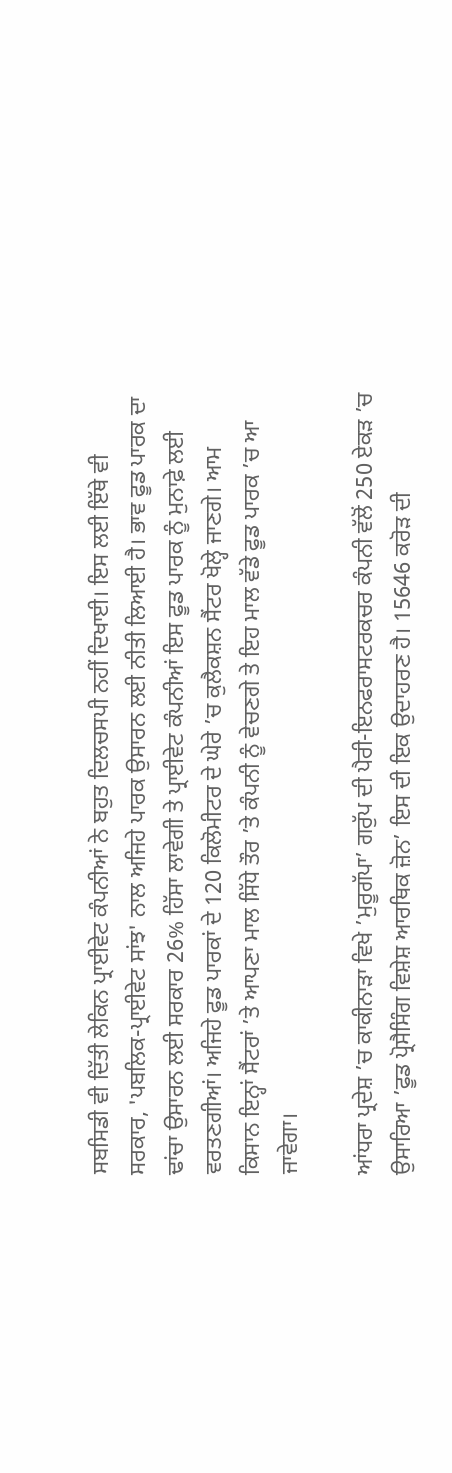ਸਬਸਿਡੀ ਵੀ ਦਿੱਤੀ ਲੇਕਿਨ ਪ੍ਰਾਈਵੇਟ ਕੰਪਨੀਆਂ ਨੇ ਬਹੁਤ ਦਿਲਚਸਪੀ ਨਹੀਂ ਦਿਖਾਈ। ਇਸ ਲਈ ਇੱਥੇ ਵੀ ਸਰਕਾਰ, 'ਪਬਲਿਕ-ਪ੍ਰਾਈਵੇਟ ਸਾਂਝ' ਨਾਲ ਅਜਿਹੇ ਪਾਰਕ ਉਸਾਰਨ ਲਈ ਨੀਤੀ ਲਿਆਈ ਹੈ। ਭਾਵ ਫੂਡ ਪਾਰਕ ਦਾ ਢਾਂਚਾ ਉਸਾਰਨ ਲਈ ਸਰਕਾਰ 26% ਹਿੱਸਾ ਲਾਵੇਗੀ ਤੇ ਪ੍ਰਾਈਵੇਟ ਕੰਪਨੀਆਂ ਇਸ ਫੂਡ ਪਾਰਕ ਨੂੰ ਮੁਨਾਫ਼ੇ ਲਈ ਵਰਤਣਗੀਆਂ। ਅਜਿਹੇ ਫੂਡ ਪਾਰਕਾਂ ਦੇ 120 ਕਿਲੋਮੀਟਰ ਦੇ ਘੇਰੇ ’ਚ ਕੁਲੈਕਸ਼ਨ ਸੈਂਟਰ ਖੋਲ੍ਹੇ ਜਾਣਗੇ। ਆਮ ਕਿਸਾਨ ਇਨ੍ਹਾਂ ਸੈਂਟਰਾਂ ’ਤੇ ਆਪਣਾ ਮਾਲ ਸਿੱਧੇ ਤੌਰ ’ਤੇ ਕੰਪਨੀ ਨੂੰ ਵੇਚਣਗੇ ਤੇ ਇਹ ਮਾਲ ਵੱਡੇ ਫੂਡ ਪਾਰਕ ’ਚ ਆ ਜਾਵੇਗਾ।

ਆਂਧਰਾ ਪ੍ਰਦੇਸ਼ ’ਚ ਕਾਕੀਨਾੜਾ ਵਿਖੇ ’ਮੁਰੂਗੱਪਾ’ ਗਰੁੱਪ ਦੀ ਪੈਰੀ-ਇਨਫਰਾਸਟਰਕਚਰ ਕੰਪਨੀ ਵੱਲੋਂ 250 ਏਕੜ ’ਚ ਉਸਾਰਿਆ ’ਫੂਡ ਪ੍ਰੋਸੈਸਿੰਗ ਵਿਸ਼ੇਸ਼ ਆਰਥਿਕ ਜ਼ੋਨ’ ਇਸ ਦੀ ਇਕ ਉਦਾਹਰਣ ਹੈ। 15646 ਕਰੋੜ ਦੀ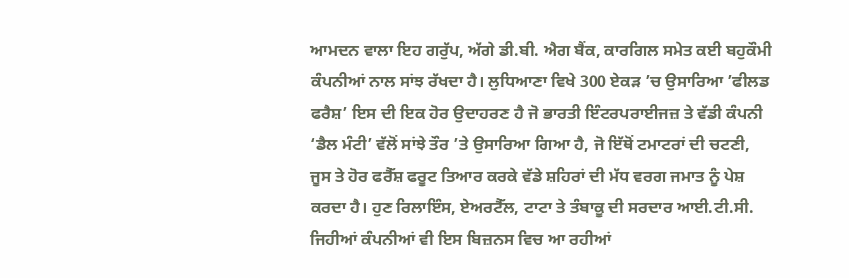ਆਮਦਨ ਵਾਲਾ ਇਹ ਗਰੁੱਪ, ਅੱਗੇ ਡੀ.ਬੀ. ਐਗ ਬੈਂਕ, ਕਾਰਗਿਲ ਸਮੇਤ ਕਈ ਬਹੁਕੌਮੀ ਕੰਪਨੀਆਂ ਨਾਲ ਸਾਂਝ ਰੱਖਦਾ ਹੈ। ਲੁਧਿਆਣਾ ਵਿਖੇ 300 ਏਕੜ ’ਚ ਉਸਾਰਿਆ ’ਫੀਲਡ ਫਰੈਸ਼’ ਇਸ ਦੀ ਇਕ ਹੋਰ ਉਦਾਹਰਣ ਹੈ ਜੋ ਭਾਰਤੀ ਇੰਟਰਪਰਾਈਜਜ਼ ਤੇ ਵੱਡੀ ਕੰਪਨੀ ‘ਡੈਲ ਮੰਟੀ’ ਵੱਲੋਂ ਸਾਂਝੇ ਤੌਰ ’ਤੇ ਉਸਾਰਿਆ ਗਿਆ ਹੈ, ਜੋ ਇੱਥੋਂ ਟਮਾਟਰਾਂ ਦੀ ਚਟਣੀ, ਜੂਸ ਤੇ ਹੋਰ ਫਰੈੱਸ਼ ਫਰੂਟ ਤਿਆਰ ਕਰਕੇ ਵੱਡੇ ਸ਼ਹਿਰਾਂ ਦੀ ਮੱਧ ਵਰਗ ਜਮਾਤ ਨੂੰ ਪੇਸ਼ ਕਰਦਾ ਹੈ। ਹੁਣ ਰਿਲਾਇੰਸ, ਏਅਰਟੈੱਲ, ਟਾਟਾ ਤੇ ਤੰਬਾਕੂ ਦੀ ਸਰਦਾਰ ਆਈ.ਟੀ.ਸੀ. ਜਿਹੀਆਂ ਕੰਪਨੀਆਂ ਵੀ ਇਸ ਬਿਜ਼ਨਸ ਵਿਚ ਆ ਰਹੀਆਂ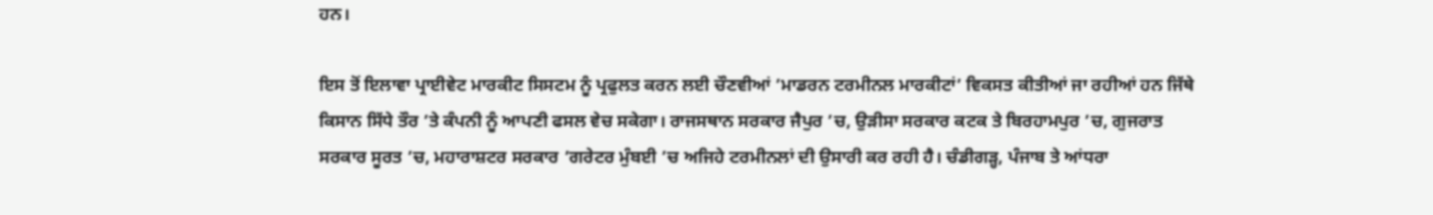ਹਨ।

ਇਸ ਤੋਂ ਇਲਾਵਾ ਪ੍ਰਾਈਵੇਟ ਮਾਰਕੀਟ ਸਿਸਟਮ ਨੂੰ ਪ੍ਰਫੁਲਤ ਕਰਨ ਲਈ ਚੌਣਵੀਆਂ ’ਮਾਡਰਨ ਟਰਮੀਨਲ ਮਾਰਕੀਟਾਂ’ ਵਿਕਸਤ ਕੀਤੀਆਂ ਜਾ ਰਹੀਆਂ ਹਨ ਜਿੱਥੇ ਕਿਸਾਨ ਸਿੱਧੇ ਤੌਰ ’ਤੇ ਕੰਪਨੀ ਨੂੰ ਆਪਣੀ ਫਸਲ ਵੇਚ ਸਕੇਗਾ। ਰਾਜਸਥਾਨ ਸਰਕਾਰ ਜੈਪੁਰ ’ਚ, ਉੜੀਸਾ ਸਰਕਾਰ ਕਟਕ ਤੇ ਬਿਰਹਾਮਪੁਰ ’ਚ, ਗੁਜਰਾਤ ਸਰਕਾਰ ਸੂਰਤ ’ਚ, ਮਹਾਰਾਸ਼ਟਰ ਸਰਕਾਰ ’ਗਰੇਟਰ ਮੁੰਬਈ ’ਚ ਅਜਿਹੇ ਟਰਮੀਨਲਾਂ ਦੀ ਉਸਾਰੀ ਕਰ ਰਹੀ ਹੈ। ਚੰਡੀਗੜ੍ਹ, ਪੰਜਾਬ ਤੇ ਆਂਧਰਾ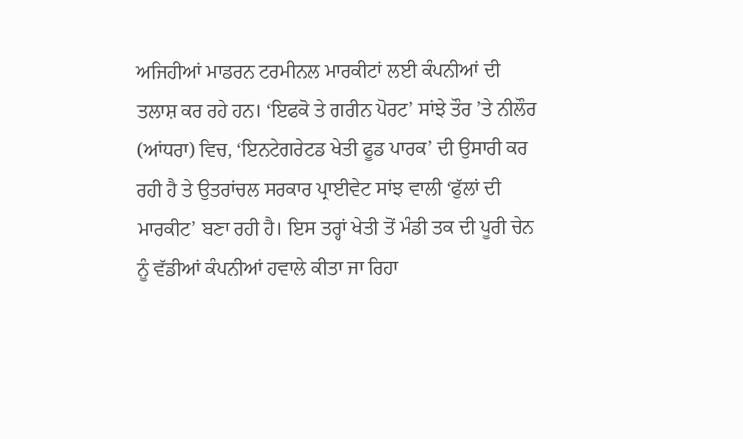ਅਜਿਹੀਆਂ ਮਾਡਰਨ ਟਰਮੀਨਲ ਮਾਰਕੀਟਾਂ ਲਈ ਕੰਪਨੀਆਂ ਦੀ ਤਲਾਸ਼ ਕਰ ਰਹੇ ਹਨ। ‘ਇਫਕੋ ਤੇ ਗਰੀਨ ਪੋਰਟ’ ਸਾਂਝੇ ਤੌਰ ’ਤੇ ਨੀਲੌਰ (ਆਂਧਰਾ) ਵਿਚ, ‘ਇਨਟੇਗਰੇਟਡ ਖੇਤੀ ਫੂਡ ਪਾਰਕ’ ਦੀ ਉਸਾਰੀ ਕਰ ਰਹੀ ਹੈ ਤੇ ਉਤਰਾਂਚਲ ਸਰਕਾਰ ਪ੍ਰਾਈਵੇਟ ਸਾਂਝ ਵਾਲੀ ‘ਫੁੱਲਾਂ ਦੀ ਮਾਰਕੀਟ’ ਬਣਾ ਰਹੀ ਹੈ। ਇਸ ਤਰ੍ਹਾਂ ਖੇਤੀ ਤੋਂ ਮੰਡੀ ਤਕ ਦੀ ਪੂਰੀ ਚੇਨ ਨੂੰ ਵੱਡੀਆਂ ਕੰਪਨੀਆਂ ਹਵਾਲੇ ਕੀਤਾ ਜਾ ਰਿਹਾ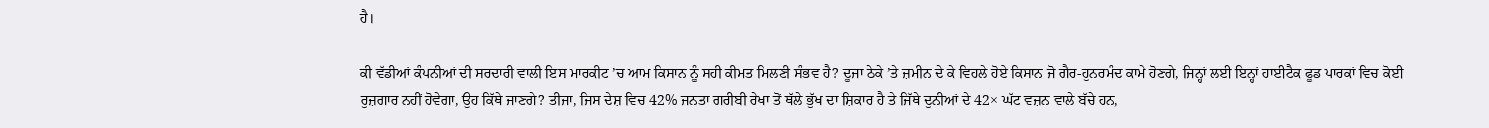ਹੈ।

ਕੀ ਵੱਡੀਆਂ ਕੰਪਨੀਆਂ ਦੀ ਸਰਦਾਰੀ ਵਾਲੀ ਇਸ ਮਾਰਕੀਟ ’ਚ ਆਮ ਕਿਸਾਨ ਨੂੰ ਸਹੀ ਕੀਮਤ ਮਿਲਣੀ ਸੰਭਵ ਹੈ? ਦੂਜਾ ਠੇਕੇ ’ਤੇ ਜ਼ਮੀਨ ਦੇ ਕੇ ਵਿਹਲੇ ਹੋਏ ਕਿਸਾਨ ਜੋ ਗੈਰ-ਹੁਨਰਮੰਦ ਕਾਮੇ ਹੋਣਗੇ, ਜਿਨ੍ਹਾਂ ਲਈ ਇਨ੍ਹਾਂ ਹਾਈਟੈਕ ਫੂਡ ਪਾਰਕਾਂ ਵਿਚ ਕੋਈ ਰੁਜ਼ਗਾਰ ਨਹੀਂ ਹੋਵੇਗਾ, ਉਹ ਕਿੱਥੇ ਜਾਣਗੇ? ਤੀਜਾ, ਜਿਸ ਦੇਸ਼ ਵਿਚ 42% ਜਨਤਾ ਗਰੀਬੀ ਰੇਖਾ ਤੋਂ ਥੱਲੇ ਭੁੱਖ ਦਾ ਸ਼ਿਕਾਰ ਹੈ ਤੇ ਜਿੱਥੇ ਦੁਨੀਆਂ ਦੇ 42× ਘੱਟ ਵਜ਼ਨ ਵਾਲੇ ਬੱਚੇ ਹਨ,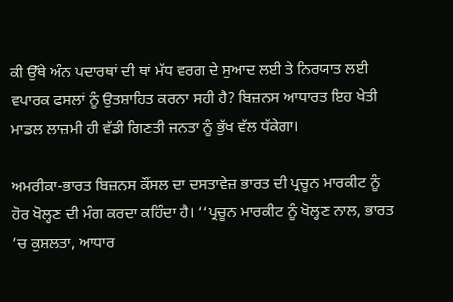ਕੀ ਉੱਥੇ ਅੰਨ ਪਦਾਰਥਾਂ ਦੀ ਥਾਂ ਮੱਧ ਵਰਗ ਦੇ ਸੁਆਦ ਲਈ ਤੇ ਨਿਰਯਾਤ ਲਈ ਵਪਾਰਕ ਫਸਲਾਂ ਨੂੰ ਉਤਸ਼ਾਹਿਤ ਕਰਨਾ ਸਹੀ ਹੈ? ਬਿਜ਼ਨਸ ਆਧਾਰਤ ਇਹ ਖੇਤੀ ਮਾਡਲ ਲਾਜ਼ਮੀ ਹੀ ਵੱਡੀ ਗਿਣਤੀ ਜਨਤਾ ਨੂੰ ਭੁੱਖ ਵੱਲ ਧੱਕੇਗਾ।

ਅਮਰੀਕਾ-ਭਾਰਤ ਬਿਜ਼ਨਸ ਕੌਂਸਲ ਦਾ ਦਸਤਾਵੇਜ਼ ਭਾਰਤ ਦੀ ਪ੍ਰਚੂਨ ਮਾਰਕੀਟ ਨੂੰ ਹੋਰ ਖੋਲ੍ਹਣ ਦੀ ਮੰਗ ਕਰਦਾ ਕਹਿੰਦਾ ਹੈ। ‘‘ਪ੍ਰਚੂਨ ਮਾਰਕੀਟ ਨੂੰ ਖੋਲ੍ਹਣ ਨਾਲ, ਭਾਰਤ ’ਚ ਕੁਸ਼ਲਤਾ, ਆਧਾਰ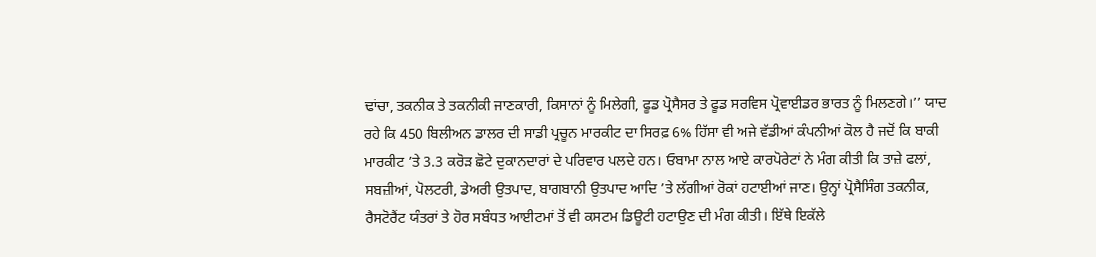ਢਾਂਚਾ, ਤਕਨੀਕ ਤੇ ਤਕਨੀਕੀ ਜਾਣਕਾਰੀ, ਕਿਸਾਨਾਂ ਨੂੰ ਮਿਲੇਗੀ, ਫੂਡ ਪ੍ਰੋਸੈਸਰ ਤੇ ਫੂਡ ਸਰਵਿਸ ਪ੍ਰੋਵਾਈਡਰ ਭਾਰਤ ਨੂੰ ਮਿਲਣਗੇ।’’ ਯਾਦ ਰਹੇ ਕਿ 450 ਬਿਲੀਅਨ ਡਾਲਰ ਦੀ ਸਾਡੀ ਪ੍ਰਚੂਨ ਮਾਰਕੀਟ ਦਾ ਸਿਰਫ਼ 6% ਹਿੱਸਾ ਵੀ ਅਜੇ ਵੱਡੀਆਂ ਕੰਪਨੀਆਂ ਕੋਲ ਹੈ ਜਦੋਂ ਕਿ ਬਾਕੀ ਮਾਰਕੀਟ ’ਤੇ 3.3 ਕਰੋੜ ਛੋਟੇ ਦੁਕਾਨਦਾਰਾਂ ਦੇ ਪਰਿਵਾਰ ਪਲਦੇ ਹਨ। ਓਬਾਮਾ ਨਾਲ ਆਏ ਕਾਰਪੋਰੇਟਾਂ ਨੇ ਮੰਗ ਕੀਤੀ ਕਿ ਤਾਜ਼ੇ ਫਲਾਂ, ਸਬਜ਼ੀਆਂ, ਪੋਲਟਰੀ, ਡੇਅਰੀ ਉਤਪਾਦ, ਬਾਗਬਾਨੀ ਉਤਪਾਦ ਆਦਿ ’ਤੇ ਲੱਗੀਆਂ ਰੋਕਾਂ ਹਟਾਈਆਂ ਜਾਣ। ਉਨ੍ਹਾਂ ਪ੍ਰੋਸੈਸਿੰਗ ਤਕਨੀਕ, ਰੈਸਟੋਰੈਂਟ ਯੰਤਰਾਂ ਤੇ ਹੋਰ ਸਬੰਧਤ ਆਈਟਮਾਂ ਤੋਂ ਵੀ ਕਸਟਮ ਡਿਊਟੀ ਹਟਾਉਣ ਦੀ ਮੰਗ ਕੀਤੀ। ਇੱਥੇ ਇਕੱਲੇ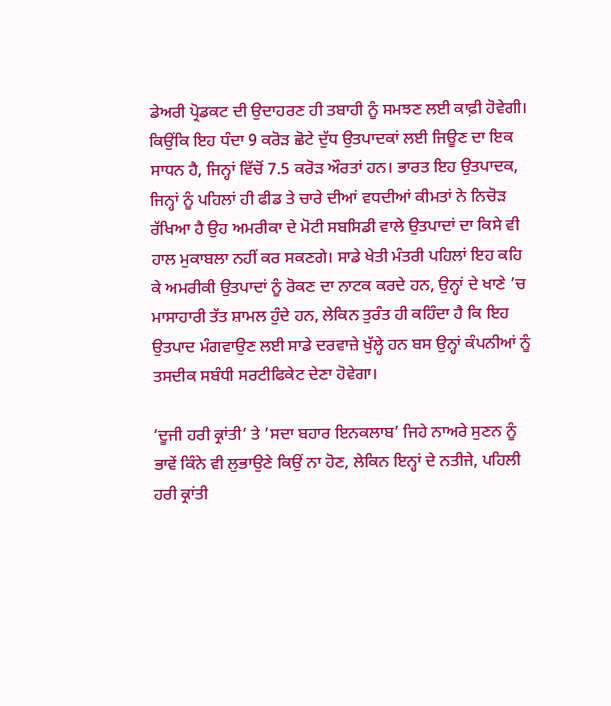ਡੇਅਰੀ ਪ੍ਰੋਡਕਟ ਦੀ ਉਦਾਹਰਣ ਹੀ ਤਬਾਹੀ ਨੂੰ ਸਮਝਣ ਲਈ ਕਾਫ਼ੀ ਹੋਵੇਗੀ। ਕਿਉਂਕਿ ਇਹ ਧੰਦਾ 9 ਕਰੋੜ ਛੋਟੇ ਦੁੱਧ ਉਤਪਾਦਕਾਂ ਲਈ ਜਿਊਣ ਦਾ ਇਕ ਸਾਧਨ ਹੈ, ਜਿਨ੍ਹਾਂ ਵਿੱਚੋਂ 7.5 ਕਰੋੜ ਔਰਤਾਂ ਹਨ। ਭਾਰਤ ਇਹ ਉਤਪਾਦਕ, ਜਿਨ੍ਹਾਂ ਨੂੰ ਪਹਿਲਾਂ ਹੀ ਫੀਡ ਤੇ ਚਾਰੇ ਦੀਆਂ ਵਧਦੀਆਂ ਕੀਮਤਾਂ ਨੇ ਨਿਚੋੜ ਰੱਖਿਆ ਹੈ ਉਹ ਅਮਰੀਕਾ ਦੇ ਮੋਟੀ ਸਬਸਿਡੀ ਵਾਲੇ ਉਤਪਾਦਾਂ ਦਾ ਕਿਸੇ ਵੀ ਹਾਲ ਮੁਕਾਬਲਾ ਨਹੀਂ ਕਰ ਸਕਣਗੇ। ਸਾਡੇ ਖੇਤੀ ਮੰਤਰੀ ਪਹਿਲਾਂ ਇਹ ਕਹਿ ਕੇ ਅਮਰੀਕੀ ਉਤਪਾਦਾਂ ਨੂੰ ਰੋਕਣ ਦਾ ਨਾਟਕ ਕਰਦੇ ਹਨ, ਉਨ੍ਹਾਂ ਦੇ ਖਾਣੇ ’ਚ ਮਾਸਾਹਾਰੀ ਤੱਤ ਸ਼ਾਮਲ ਹੁੰਦੇ ਹਨ, ਲੇਕਿਨ ਤੁਰੰਤ ਹੀ ਕਹਿੰਦਾ ਹੈ ਕਿ ਇਹ ਉਤਪਾਦ ਮੰਗਵਾਉਣ ਲਈ ਸਾਡੇ ਦਰਵਾਜ਼ੇ ਖੁੱਲ੍ਹੇ ਹਨ ਬਸ ਉਨ੍ਹਾਂ ਕੰਪਨੀਆਂ ਨੂੰ ਤਸਦੀਕ ਸਬੰਧੀ ਸਰਟੀਫਿਕੇਟ ਦੇਣਾ ਹੋਵੇਗਾ।

‘ਦੂਜੀ ਹਰੀ ਕ੍ਰਾਂਤੀ’ ਤੇ ’ਸਦਾ ਬਹਾਰ ਇਨਕਲਾਬ’ ਜਿਹੇ ਨਾਅਰੇ ਸੁਣਨ ਨੂੰ ਭਾਵੇਂ ਕਿੰਨੇ ਵੀ ਲੁਭਾਉਣੇ ਕਿਉਂ ਨਾ ਹੋਣ, ਲੇਕਿਨ ਇਨ੍ਹਾਂ ਦੇ ਨਤੀਜੇ, ਪਹਿਲੀ ਹਰੀ ਕ੍ਰਾਂਤੀ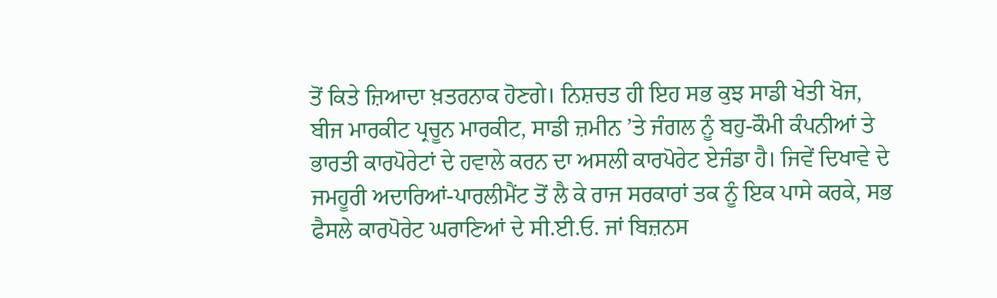ਤੋਂ ਕਿਤੇ ਜ਼ਿਆਦਾ ਖ਼ਤਰਨਾਕ ਹੋਣਗੇ। ਨਿਸ਼ਚਤ ਹੀ ਇਹ ਸਭ ਕੁਝ ਸਾਡੀ ਖੇਤੀ ਖੋਜ, ਬੀਜ ਮਾਰਕੀਟ ਪ੍ਰਚੂਨ ਮਾਰਕੀਟ, ਸਾਡੀ ਜ਼ਮੀਨ ’ਤੇ ਜੰਗਲ ਨੂੰ ਬਹੁ-ਕੌਮੀ ਕੰਪਨੀਆਂ ਤੇ ਭਾਰਤੀ ਕਾਰਪੋਰੇਟਾਂ ਦੇ ਹਵਾਲੇ ਕਰਨ ਦਾ ਅਸਲੀ ਕਾਰਪੋਰੇਟ ਏਜੰਡਾ ਹੈ। ਜਿਵੇਂ ਦਿਖਾਵੇ ਦੇ ਜਮਹੂਰੀ ਅਦਾਰਿਆਂ-ਪਾਰਲੀਮੈਂਟ ਤੋਂ ਲੈ ਕੇ ਰਾਜ ਸਰਕਾਰਾਂ ਤਕ ਨੂੰ ਇਕ ਪਾਸੇ ਕਰਕੇ, ਸਭ ਫੈਸਲੇ ਕਾਰਪੋਰੇਟ ਘਰਾਣਿਆਂ ਦੇ ਸੀ.ਈ.ਓ. ਜਾਂ ਬਿਜ਼ਨਸ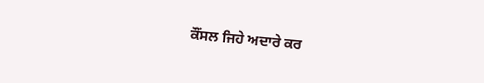ਕੌਂਸਲ ਜਿਹੇ ਅਦਾਰੇ ਕਰ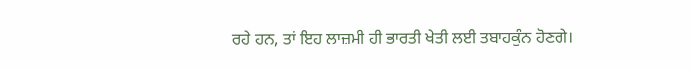ਰਹੇ ਹਨ, ਤਾਂ ਇਹ ਲਾਜ਼ਮੀ ਹੀ ਭਾਰਤੀ ਖੇਤੀ ਲਈ ਤਬਾਹਕੁੰਨ ਹੋਣਗੇ।